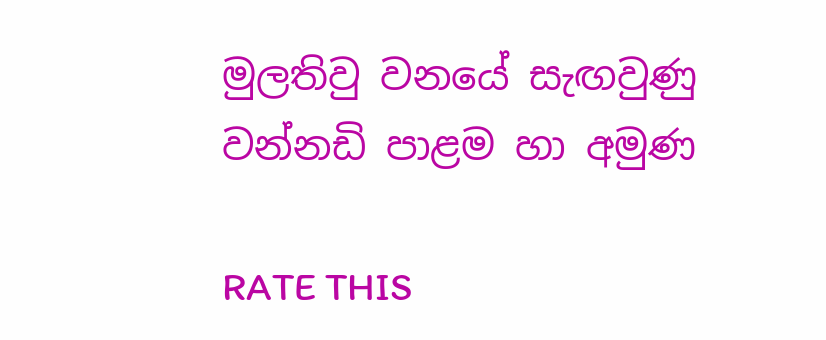මුලතිවු වනයේ සැඟවුණු වන්නඩි පාළම හා අමුණ

RATE THIS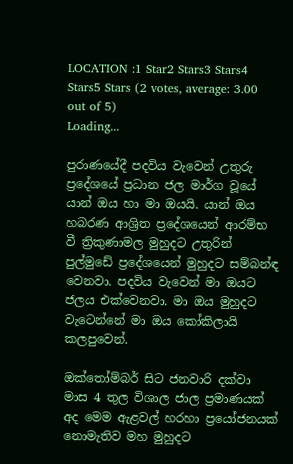LOCATION :1 Star2 Stars3 Stars4 Stars5 Stars (2 votes, average: 3.00 out of 5)
Loading...

පුරාණයේදී පදවිය වැවෙන් උතුරු ප්‍රදේශයේ ප්‍රධාන ජල මාර්ග වූයේ යාන් ඔය හා මා ඔයයි. යාන් ඔය හබරණ ආශ්‍රිත ප්‍රදේශයෙන් ආරම්භ වී ත්‍රිකුණාමල මුහුදට උතුරින් පුල්මුඩේ ප්‍රදේශයෙන් මුහුදට සම්බන්ඳ වෙනවා. පදවිය වැවෙන් මා ඔයට ජලය එක්වෙනවා. මා ඔය මුහුදට වැටෙන්නේ මා ඔය කෝකිලායි කලපුවෙන්.

ඔක්තෝම්බර් සිට ජනවාරි දක්වා මාස 4 තුල විශාල ජාල ප්‍රමාණයක් අද මෙම ඇළවල් හරහා ප්‍රයෝජනයක් නොමැතිව මහ මුහුදට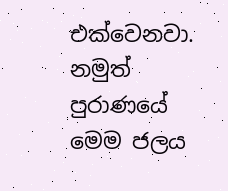එක්වෙනවා. නමුත් පුරාණයේ මෙම ජලය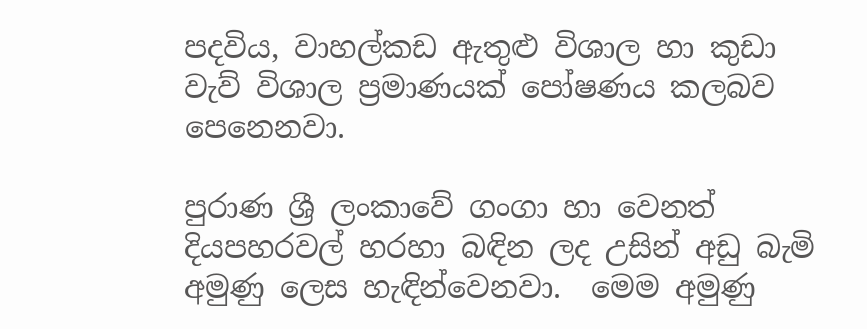පදවිය, වාහල්කඩ ඇතුළු විශාල හා කුඩා වැව් විශාල ප්‍රමාණයක් පෝෂණය කලබව පෙනෙනවා.

පුරාණ ශ්‍රී ලංකාවේ ගංගා හා වෙනත් දියපහරවල් හරහා බඳින ලද උසින් අඩු බැමි අමුණු ලෙස හැඳින්වෙනවා.  මෙම අමුණු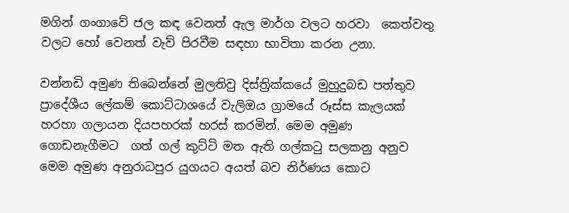මගින් ගංගාවේ ජල කඳ වෙනත් ඇල මාර්ග වලට හරවා  කෙත්වතු වලට හෝ වෙනත් වැව් පිරවීම සඳහා භාවිතා කරන උනා.

වන්නඩි අමුණ තිබෙන්නේ මුලතිවු දිස්ත්‍රික්කයේ මුහුදුබඩ පත්තුව ප්‍රාදේශීය ලේකම් කොට්ටාශයේ වැලිඔය ග්‍රාමයේ රූස්ස කැලයක් හරහා ගලායන දියපහරක් හරස් කරමින්. මෙම අමුණ ගොඩනැගීමට  ගත් ගල් කුට්ටි මත ඇති ගල්කටු සලකනු අනුව මෙම අමුණ අනුරාධපුර යුගයට අයත් බව නිර්ණය කොට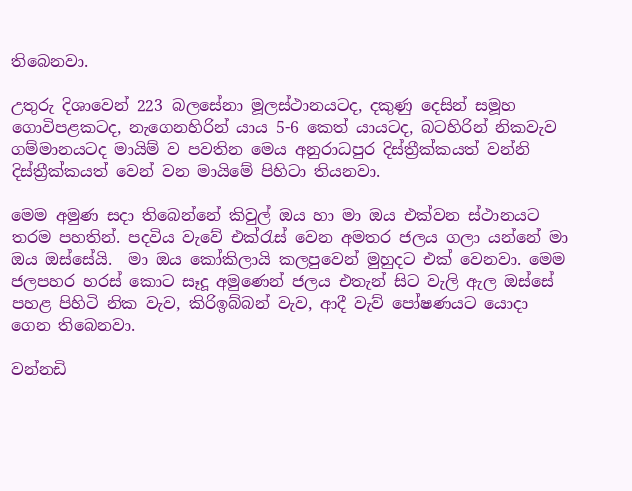තිබෙනවා.

උතුරු දිශාවෙන් 223 බලසේනා මූලස්ථානයටද, දකුණු දෙසින් සමූහ ගොවිපළකටද, නැගෙනහිරින් යාය 5-6 කෙත් යායටද, බටහිරින් නිකවැව ගම්මානයටද මායිම් ව පවතින මෙය අනුරාධපුර දිස්ත්‍රීක්කයත් වන්නි දිස්ත්‍රීක්කයත් වෙන් වන මායිමේ පිහිටා තියනවා.

මෙම අමුණ සදා තිබෙන්නේ කිවුල් ඔය හා මා ඔය එක්වන ස්ථානයට තරම පහතින්. පදවිය වැවේ එක්රැස් වෙන අමතර ජලය ගලා යන්නේ මා ඔය ඔස්සේයි.  මා ඔය කෝකිලායි කලපුවෙන් මුහුදට එක් වෙනවා. මෙම ජලපහර හරස් කොට සෑදූ අමුණෙන් ජලය එතැන් සිට වැලි ඇල ඔස්සේ පහළ පිහිටි නික වැව, කිරිඉබ්බන් වැව, ආදී වැව් පෝෂණයට යොදා ගෙන තිබෙනවා.

වන්නඩි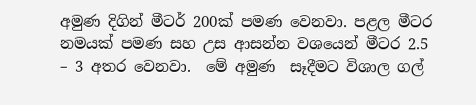අමුණ දිගින් මීටර් 200ක් පමණ වෙනවා. පළල මීටර නමයක් පමණ සහ උස ආසන්න වශයෙන් මීටර 2.5 – 3 අතර වෙනවා.  මේ අමුණ  සෑදීමට විශාල ගල්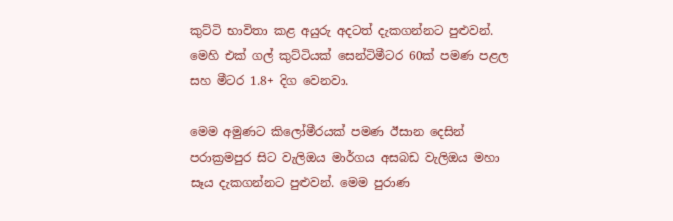කුට්ටි භාවිතා කළ අයුරු අදටත් දැකගන්නට පුළුවන්. මෙහි එක් ගල් කුට්ටියක් සෙන්ටිමීටර 60ක් පමණ පළල සහ මීටර 1.8+ දිග වෙනවා.

මෙම අමුණට කිලෝමීරයක් පමණ ඊසාන දෙසින් පරාක්‍රමපුර සිට වැලිඔය මාර්ගය අසබඩ වැලිඔය මහා සෑය දැකගන්නට පුළුවන්. මෙම පුරාණ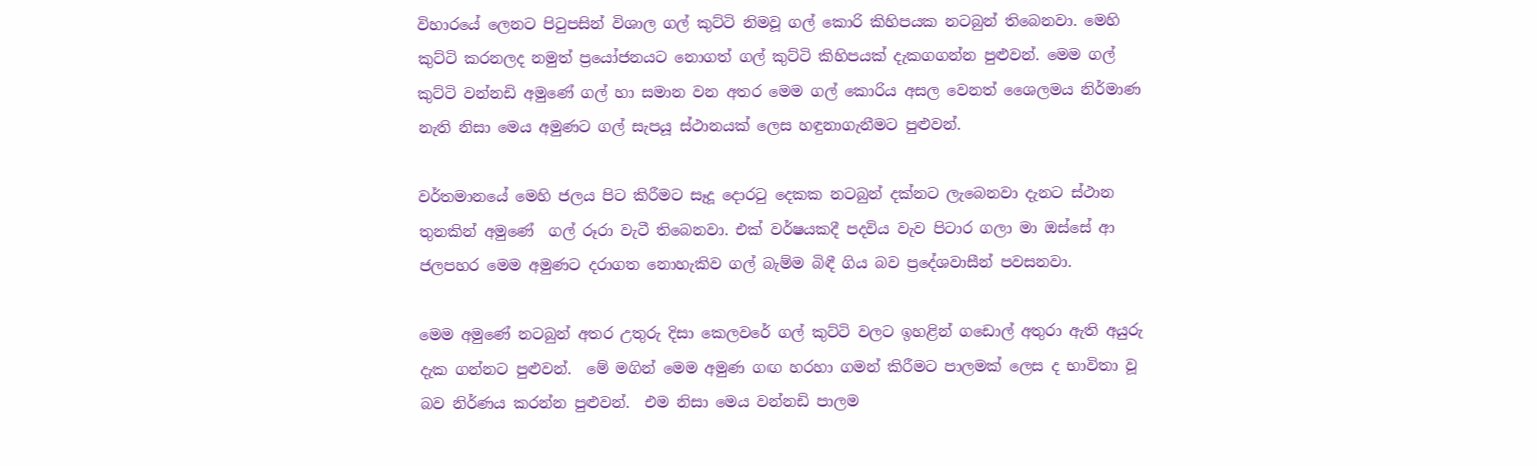විහාරයේ ලෙනට පිටුපසින් විශාල ගල් කුට්ටි නිමවූ ගල් කොරි කිහිපයක නටබුන් තිබෙනවා. මෙහි කුට්ටි කරනලද නමුත් ප්‍රයෝජනයට නොගත් ගල් කුට්ටි කිහිපයක් දැකගගන්න පුළුවන්. මෙම ගල් කුට්ටි වන්නඩි අමුණේ ගල් හා සමාන වන අතර මෙම ගල් කොරිය අසල වෙනත් ශෛලමය නිර්මාණ නැති නිසා මෙය අමුණට ගල් සැපයූ ස්ථානයක් ලෙස හඳුනාගැනීමට පුළුවන්.

වර්තමානයේ මෙහි ජලය පිට කිරීමට සෑදූ දොරටු දෙකක නටබුන් දක්නට ලැබෙනවා දැනට ස්ථාන තුනකින් අමුණේ  ගල් රූරා වැටී තිබෙනවා. එක් වර්ෂයකදී පදවිය වැව පිටාර ගලා මා ඔස්සේ ආ ජලපහර මෙම අමුණට දරාගත නොහැකිව ගල් බැම්ම බිඳී ගිය බව ප්‍රදේශවාසීන් පවසනවා.

මෙම අමුණේ නටබුන් අතර උතුරු දිසා කෙලවරේ ගල් කුට්ටි වලට ඉහළින් ගඩොල් අතුරා ඇති අයුරු දැක ගන්නට පුළුවන්.  මේ මගින් මෙම අමුණ ගඟ හරහා ගමන් කිරීමට පාලමක් ලෙස ද භාවිතා වූ බව නිර්ණය කරන්න පුළුවන්.  එම නිසා මෙය වන්නඩි පාලම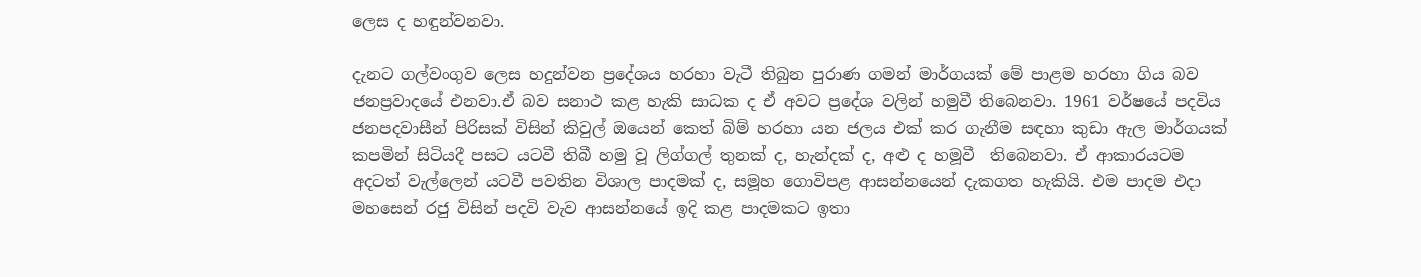ලෙස ද හඳුන්වනවා.

දැනට ගල්වංගුව ලෙස හදුන්වන ප්‍රදේශය හරහා වැටී තිබුන පුරාණ ගමන් මාර්ගයක් මේ පාළම හරහා ගිය බව ජනප්‍රවාදයේ එනවා.ඒ බව සනාථ කළ හැකි සාධක ද ඒ අවට ප්‍රදේශ වලින් හමුවී තිබෙනවා. 1961 වර්ෂයේ පදවිය ජනපදවාසීන් පිරිසක් විසින් කිවුල් ඔයෙන් කෙත් බිම් හරහා යන ජලය එක් කර ගැනීම සඳහා කුඩා ඇල මාර්ගයක් කපමින් සිටියදී පසට යටවී තිබී හමු වූ ලිග්ගල් තුනක් ද, හැන්දක් ද, අළු ද හමූවී  තිබෙනවා. ඒ ආකාරයටම අදටත් වැල්ලෙන් යටවී පවතින විශාල පාදමක් ද, සමූහ ගොවිපළ ආසන්නයෙන් දැකගත හැකියි. එම පාදම එදා මහසෙන් රජු විසින් පදවි වැව ආසන්නයේ ඉදි කළ පාදමකට ඉතා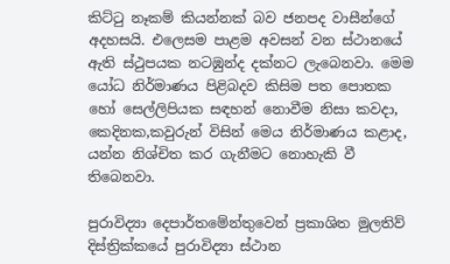කිට්ටු නෑකම් කියන්නක් බව ජනපද වාසීන්ගේ අදහසයි. එලෙසම පාළම අවසන් වන ස්ථානයේ ඇති ස්ථුපයක නටඹුන්ද දක්නට ලැබෙනවා. මෙම යෝධ නිර්මාණය පිළිබදව කිසිම පත පොතක හෝ සෙල්ලිපියක සඳහන් නොවීම නිසා කවදා, කෙදිනක,කවුරුන් විසින් මෙය නිර්මාණය කළාද, යන්න නිශ්චිත කර ගැනීමට නොහැකි වී තිබෙනවා.

පුරාවිද්‍යා දෙපාර්තමේන්තුවෙන් ප්‍රකාශිත මුලතිව් දිස්ත්‍රික්කයේ පුරාවිද්‍යා ස්ථාන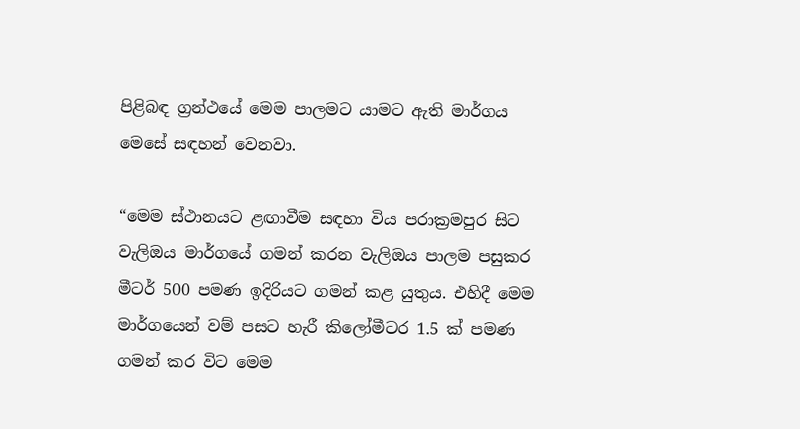පිළිබඳ ග්‍රන්ථයේ මෙම පාලමට යාමට ඇති මාර්ගය මෙසේ සඳහන් වෙනවා.

“මෙම ස්ථානයට ළඟාවීම සඳහා විය පරාක්‍රමපුර සිට වැලිඔය මාර්ගයේ ගමන් කරන වැලිඔය පාලම පසුකර මීටර් 500 පමණ ඉදිරියට ගමන් කළ යුතුය. එහිදී මෙම මාර්ගයෙන් වම් පසට හැරී කිලෝමීටර 1.5 ක් පමණ ගමන් කර විට මෙම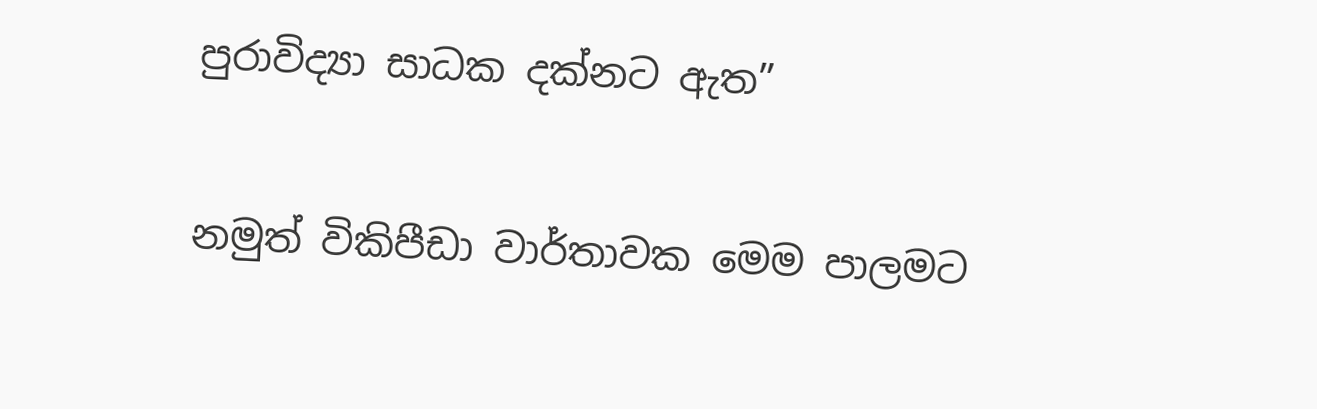පුරාවිද්‍යා සාධක දක්නට ඇත”

නමුත් විකිපීඩා වාර්තාවක මෙම පාලමට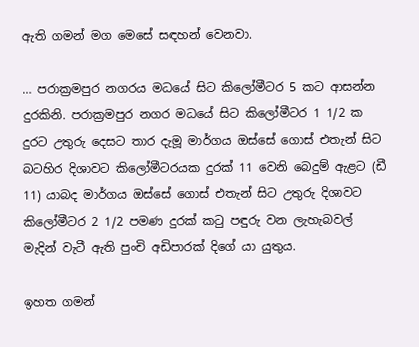ඇති ගමන් මග මෙසේ සඳහන් වෙනවා.

… පරාක්‍රමපුර නගරය මධයේ සිට කිලෝමීටර 5 කට ආසන්න දුරකිනි. පරාක්‍රමපුර නගර මධයේ සිට කිලෝමීටර 1 1/2 ක දුරට උතුරු දෙසට තාර දැමූ මාර්ගය ඔස්සේ ගොස් එතැන් සිට බටහිර දිශාවට කිලෝමීටරයක දුරක් 11 වෙනි බෙදුම් ඇළට (ඩී 11) යාබද මාර්ගය ඔස්සේ ගොස් එතැන් සිට උතුරු දිශාවට කිලෝමීටර 2 1/2 පමණ දුරක් කටු පඳුරු වන ලැහැබවල් මැදින් වැටී ඇති පුංචි අඩිපාරක් දිගේ යා යුතුය.

ඉහත ගමන්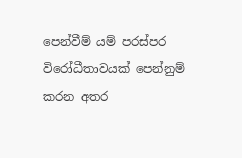පෙන්වීම් යම් පරස්පර විරෝධීතාවයක් පෙන්නුම් කරන අතර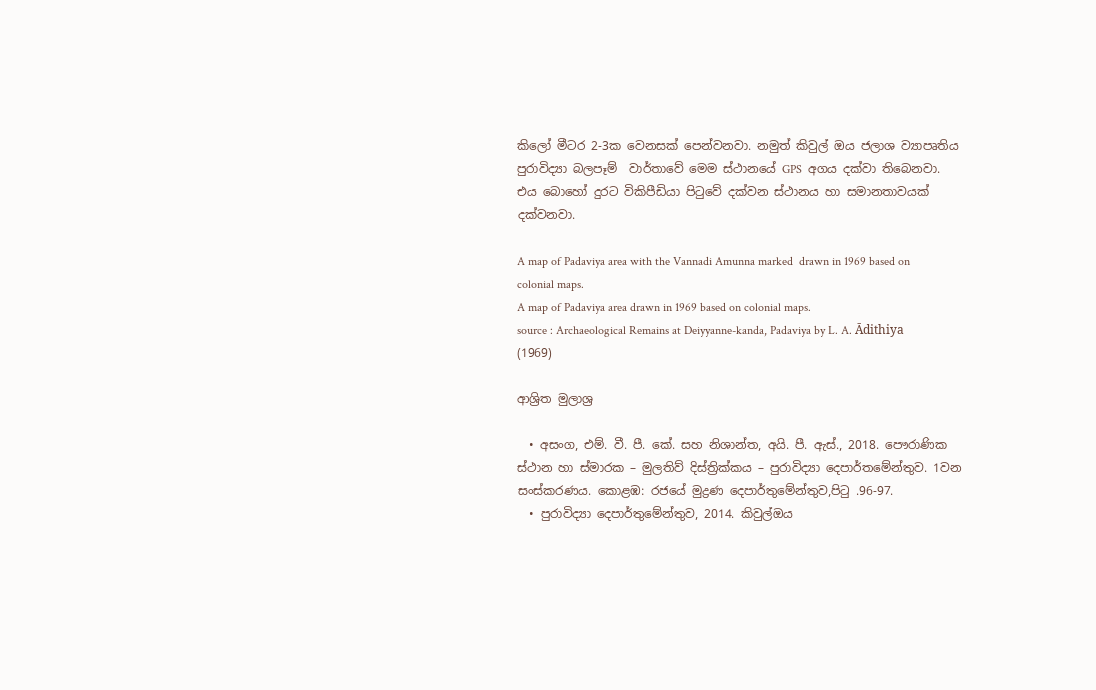කිලෝ මීටර 2-3ක වෙනසක් පෙන්වනවා. නමුත් කිවුල් ඔය ජලාශ ව්‍යාපෘතිය පුරාවිද්‍යා බලපෑම්  වාර්තාවේ මෙම ස්ථානයේ GPS  අගය දක්වා තිබෙනවා. එය බොහෝ දුරට විකිපීඩියා පිටුවේ දක්වන ස්ථානය හා සමානතාවයක් දක්වනවා.

A map of Padaviya area with the Vannadi Amunna marked  drawn in 1969 based on colonial maps.
A map of Padaviya area drawn in 1969 based on colonial maps.
source : Archaeological Remains at Deiyyanne-kanda, Padaviya by L. A. Ādithiya (1969)

ආශ්‍රිත මුලාශ්‍ර

  • අසංග, එම්. වී. පී. කේ. සහ නිශාන්ත, අයි. පී. ඇස්., 2018. පෞරාණික ස්ථාන හා ස්මාරක – මුලතිව් දිස්ත්‍රික්කය – පුරාවිද්‍යා දෙපාර්තමේන්තුව. 1වන සංස්කරණය. කොළඹ: රජයේ මුද්‍රණ දෙපාර්තුමේන්තුව,පිටු .96-97.
  • පුරාවිද්‍යා දෙපාර්තුමේන්තුව, 2014. කිවුල්ඔය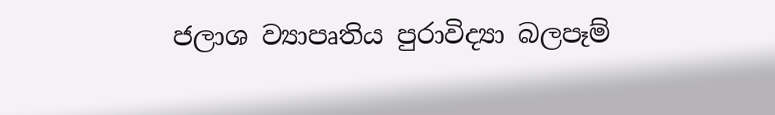ජලාශ ව්‍යාපෘතිය පුරාවිද්‍යා බලපෑම්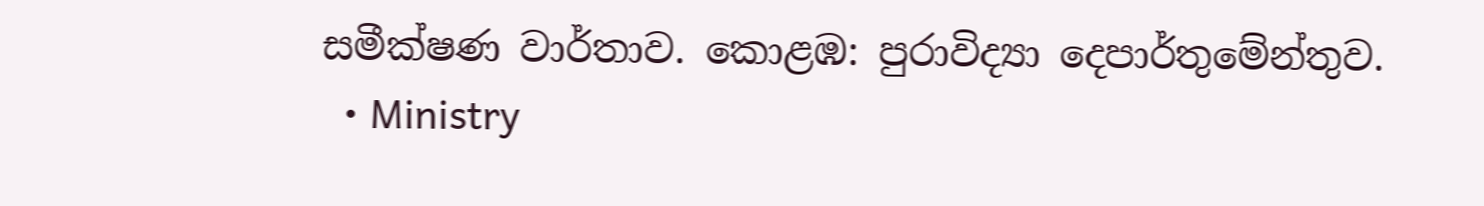සමීක්ෂණ වාර්තාව. කොළඹ: පුරාවිද්‍යා දෙපාර්තුමේන්තුව.
  • Ministry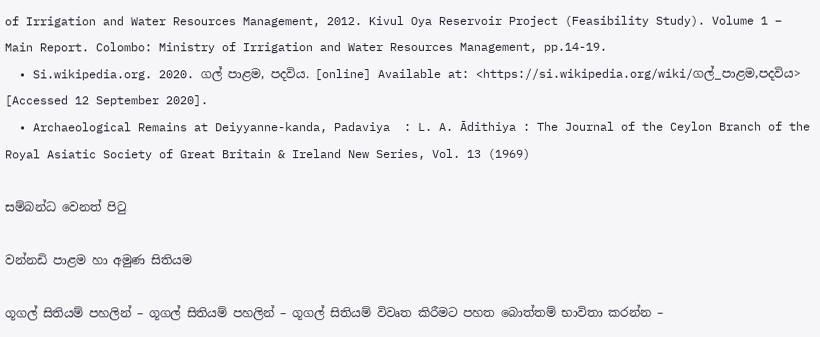of Irrigation and Water Resources Management, 2012. Kivul Oya Reservoir Project (Feasibility Study). Volume 1 – Main Report. Colombo: Ministry of Irrigation and Water Resources Management, pp.14-19.
  • Si.wikipedia.org. 2020. ගල් පාළම, පදවිය. [online] Available at: <https://si.wikipedia.org/wiki/ගල්_පාළම,පදවිය> [Accessed 12 September 2020].
  • Archaeological Remains at Deiyyanne-kanda, Padaviya  : L. A. Ādithiya : The Journal of the Ceylon Branch of the Royal Asiatic Society of Great Britain & Ireland New Series, Vol. 13 (1969)

සම්බන්ධ වෙනත් පිටු

වන්නඩි පාළම හා අමුණ සිතියම

ගූගල් සිතියම් පහලින් – ගූගල් සිතියම් පහලින් – ගූගල් සිතියම් විවෘත කිරීමට පහත බොත්තම් භාවිතා කරන්න –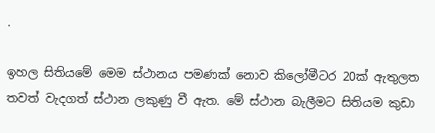.

ඉහල සිතියමේ මෙම ස්ථානය පමණක් නොව කිලෝමීටර 20ක් ඇතුලත තවත් වැදගත් ස්ථාන ලකුණු වී ඇත. මේ ස්ථාන බැලීමට සිතියම කුඩා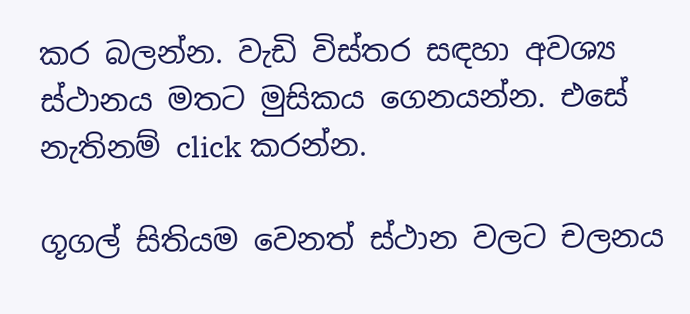කර බලන්න. වැඩි විස්තර සඳහා අවශ්‍ය ස්ථානය මතට මුසිකය ගෙනයන්න. එසේ නැතිනම් click කරන්න.

ගූගල් සිතියම වෙනත් ස්ථාන වලට චලනය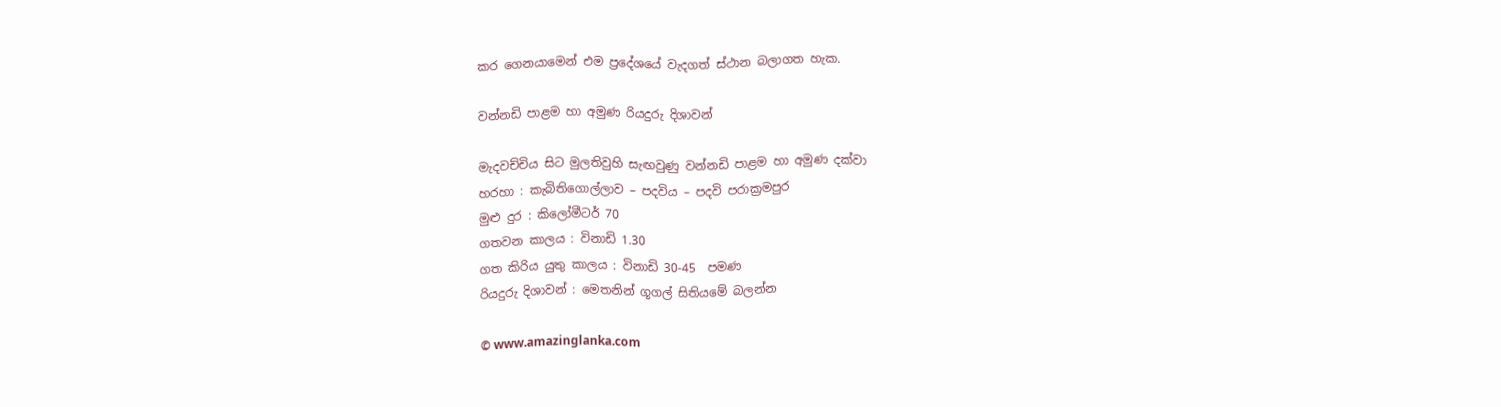කර ගෙනයාමෙන් එම ප්‍රදේශයේ වැදගත් ස්ථාන බලාගත හැක.

වන්නඩි පාළම හා අමුණ රියදුරු දිශාවන්

මැදවච්චිය සිට මුලතිවුහි සැඟවුණු වන්නඩි පාළම හා අමුණ දක්වා
හරහා : කැබිතිගොල්ලාව – පදවිය – පදවි පරාක්‍රමපුර
මුළු දුර : කිලෝමීටර් 70
ගතවන කාලය : විනාඩි 1.30
ගත කිරිය යුතු කාලය : විනාඩි 30-45  පමණ
රියදුරු දිශාවන් : මෙතනින් ගූගල් සිතියමේ බලන්න

© www.amazinglanka.com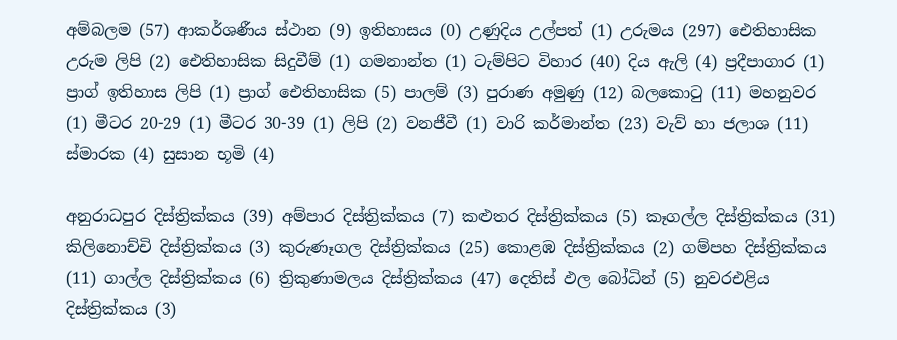අම්බලම (57) ආකර්ශණීය ස්ථාන (9) ඉතිහාසය (0) උණුදිය උල්පත් (1) උරුමය (297) ඓතිහාසික උරුම ලිපි (2) ඓතිහාසික සිදුවීම් (1) ගමනාන්ත (1) ටැම්පිට විහාර (40) දිය ඇලි (4) ප්‍රදීපාගාර (1) ප්‍රාග් ඉතිහාස ලිපි (1) ප්‍රාග් ඓතිහාසික (5) පාලම් (3) පුරාණ අමුණු (12) බලකොටු (11) මහනුවර (1) මීටර 20-29 (1) මීටර 30-39 (1) ලිපි (2) වනජීවී (1) වාරි කර්මාන්ත (23) වැව් හා ජලාශ (11) ස්මාරක (4) සුසාන භූමි (4)

අනුරාධපුර දිස්ත්‍රික්කය (39) අම්පාර දිස්ත්‍රික්කය (7) කළුතර දිස්ත්‍රික්කය (5) කෑගල්ල දිස්ත්‍රික්කය (31) කිලිනොච්චි දිස්ත්‍රික්කය (3) කුරුණෑගල දිස්ත්‍රික්කය (25) කොළඹ දිස්ත්‍රික්කය (2) ගම්පහ දිස්ත්‍රික්කය (11) ගාල්ල දිස්ත්‍රික්කය (6) ත්‍රිකුණාමලය දිස්ත්‍රික්කය (47) දෙතිස් ඵල බෝධින් (5) නුවරඑළිය දිස්ත්‍රික්කය (3)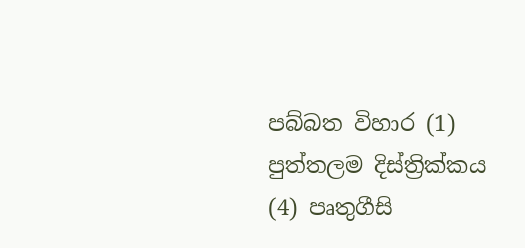පබ්බත විහාර (1) පුත්තලම දිස්ත්‍රික්කය (4) පෘතුගීසි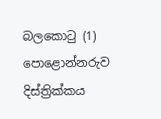බලකොටු (1) පොළොන්නරුව දිස්ත්‍රික්කය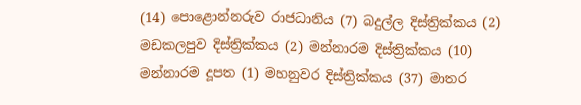(14) පොළොන්නරුව රාජධානිය (7) බදුල්ල දිස්ත්‍රික්කය (2) මඩකලපුව දිස්ත්‍රික්කය (2) මන්නාරම දිස්ත්‍රික්කය (10) මන්නාරම දූපත (1) මහනුවර දිස්ත්‍රික්කය (37) මාතර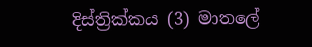දිස්ත්‍රික්කය (3) මාතලේ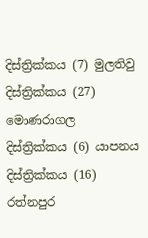දිස්ත්‍රික්කය (7) මුලතිවු දිස්ත්‍රික්කය (27) මොණරාගල දිස්ත්‍රික්කය (6) යාපනය දිස්ත්‍රික්කය (16) රත්නපුර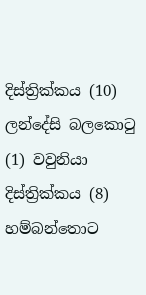දිස්ත්‍රික්කය (10) ලන්දේසි බලකොටු (1) වවුනියා දිස්ත්‍රික්කය (8) හම්බන්තොට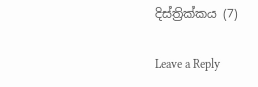දිස්ත්‍රික්කය (7)

Leave a Reply